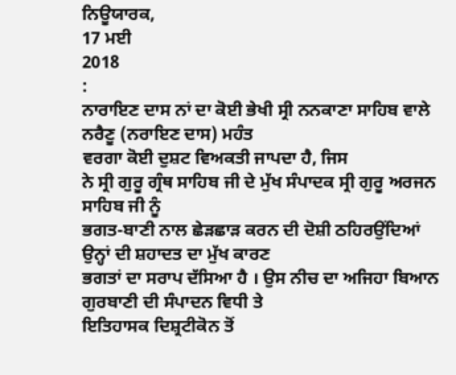ਨਿਊਯਾਰਕ,
17 ਮਈ
2018
:
ਨਾਰਾਇਣ ਦਾਸ ਨਾਂ ਦਾ ਕੋਈ ਭੇਖੀ ਸ੍ਰੀ ਨਨਕਾਣਾ ਸਾਹਿਬ ਵਾਲੇ ਨਰੈਣੂ (ਨਰਾਇਣ ਦਾਸ) ਮਹੰਤ
ਵਰਗਾ ਕੋਈ ਦੁਸ਼ਟ ਵਿਅਕਤੀ ਜਾਪਦਾ ਹੈ, ਜਿਸ
ਨੇ ਸ੍ਰੀ ਗੁਰੂ ਗ੍ਰੰਥ ਸਾਹਿਬ ਜੀ ਦੇ ਮੁੱਖ ਸੰਪਾਦਕ ਸ੍ਰੀ ਗੁਰੂ ਅਰਜਨ ਸਾਹਿਬ ਜੀ ਨੂੰ
ਭਗਤ-ਬਾਣੀ ਨਾਲ ਛੇੜਛਾੜ ਕਰਨ ਦੀ ਦੋਸ਼ੀ ਠਹਿਰਉਂਦਿਆਂ ਉਨ੍ਹਾਂ ਦੀ ਸ਼ਹਾਦਤ ਦਾ ਮੁੱਖ ਕਾਰਣ
ਭਗਤਾਂ ਦਾ ਸਰਾਪ ਦੱਸਿਆ ਹੈ । ਉਸ ਨੀਚ ਦਾ ਅਜਿਹਾ ਬਿਆਨ ਗੁਰਬਾਣੀ ਦੀ ਸੰਪਾਦਨ ਵਿਧੀ ਤੇ
ਇਤਿਹਾਸਕ ਦਿਸ਼੍ਰਟੀਕੋਨ ਤੋਂ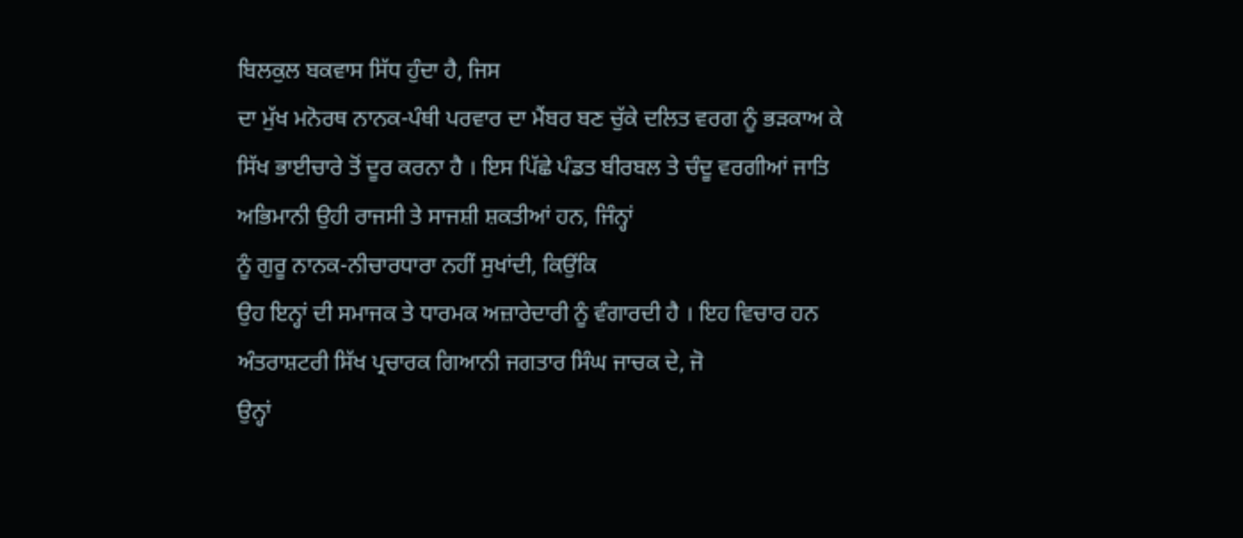ਬਿਲਕੁਲ ਬਕਵਾਸ ਸਿੱਧ ਹੁੰਦਾ ਹੈ, ਜਿਸ
ਦਾ ਮੁੱਖ ਮਨੋਰਥ ਨਾਨਕ-ਪੰਥੀ ਪਰਵਾਰ ਦਾ ਮੈਂਬਰ ਬਣ ਚੁੱਕੇ ਦਲਿਤ ਵਰਗ ਨੂੰ ਭੜਕਾਅ ਕੇ
ਸਿੱਖ ਭਾਈਚਾਰੇ ਤੋਂ ਦੂਰ ਕਰਨਾ ਹੈ । ਇਸ ਪਿੱਛੇ ਪੰਡਤ ਬੀਰਬਲ ਤੇ ਚੰਦੂ ਵਰਗੀਆਂ ਜਾਤਿ
ਅਭਿਮਾਨੀ ਉਹੀ ਰਾਜਸੀ ਤੇ ਸਾਜਸ਼ੀ ਸ਼ਕਤੀਆਂ ਹਨ, ਜਿੰਨ੍ਹਾਂ
ਨੂੰ ਗੁਰੂ ਨਾਨਕ-ਨੀਚਾਰਧਾਰਾ ਨਹੀਂ ਸੁਖਾਂਦੀ, ਕਿਉਂਕਿ
ਉਹ ਇਨ੍ਹਾਂ ਦੀ ਸਮਾਜਕ ਤੇ ਧਾਰਮਕ ਅਜ਼ਾਰੇਦਾਰੀ ਨੂੰ ਵੰਗਾਰਦੀ ਹੈ । ਇਹ ਵਿਚਾਰ ਹਨ
ਅੰਤਰਾਸ਼ਟਰੀ ਸਿੱਖ ਪ੍ਰਚਾਰਕ ਗਿਆਨੀ ਜਗਤਾਰ ਸਿੰਘ ਜਾਚਕ ਦੇ, ਜੋ
ਉਨ੍ਹਾਂ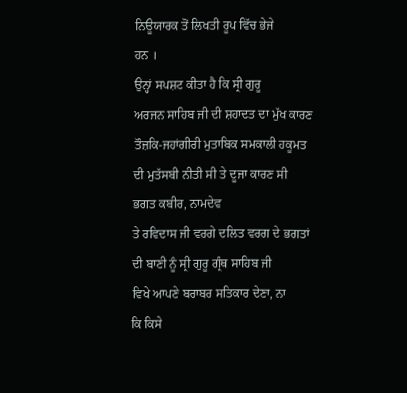ਨਿਊਯਾਰਕ ਤੋਂ ਲਿਖਤੀ ਰੂਪ ਵਿੱਚ ਭੇਜੇ
ਹਨ ।
ਉਨ੍ਹਾਂ ਸਪਸ਼ਟ ਕੀਤਾ ਹੈ ਕਿ ਸ੍ਰੀ ਗੁਰੂ
ਅਰਜਨ ਸਾਹਿਬ ਜੀ ਦੀ ਸ਼ਹਾਦਤ ਦਾ ਮੁੱਖ ਕਾਰਣ ਤੌਜ਼ਕਿ-ਜਹਾਂਗੀਰੀ ਮੁਤਾਬਿਕ ਸਮਕਾਲੀ ਹਕੂਮਤ
ਦੀ ਮੁਤੱਸਬੀ ਨੀਤੀ ਸੀ ਤੇ ਦੂਜਾ ਕਾਰਣ ਸੀ ਭਗਤ ਕਬੀਰ, ਨਾਮਦੇਵ
ਤੇ ਰਵਿਦਾਸ ਜੀ ਵਰਗੇ ਦਲਿਤ ਵਰਗ ਦੇ ਭਗਤਾਂ ਦੀ ਬਾਣੀ ਨੂੰ ਸ੍ਰੀ ਗੁਰੂ ਗ੍ਰੰਥ ਸਾਹਿਬ ਜੀ
ਵਿਖੇ ਆਪਣੇ ਬਰਾਬਰ ਸਤਿਕਾਰ ਦੇਣਾ, ਨਾ
ਕਿ ਕਿਸੇ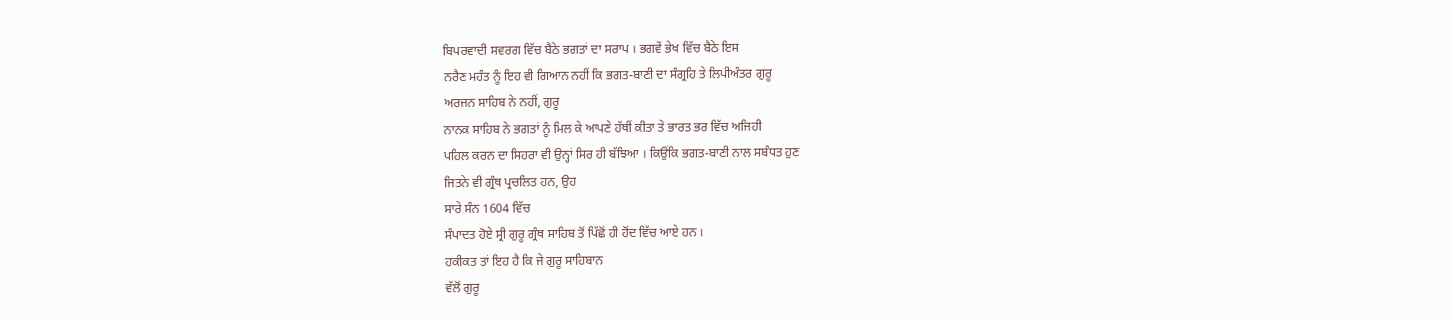ਬਿਪਰਵਾਦੀ ਸਵਰਗ ਵਿੱਚ ਬੈਠੇ ਭਗਤਾਂ ਦਾ ਸਰਾਪ । ਭਗਵੇਂ ਭੇਖ ਵਿੱਚ ਬੈਠੇ ਇਸ
ਨਰੈਣ ਮਹੰਤ ਨੂੰ ਇਹ ਵੀ ਗਿਆਨ ਨਹੀਂ ਕਿ ਭਗਤ-ਬਾਣੀ ਦਾ ਸੰਗ੍ਰਹਿ ਤੇ ਲਿਪੀਅੰਤਰ ਗੁਰੂ
ਅਰਜਨ ਸਾਹਿਬ ਨੇ ਨਹੀਂ, ਗੁਰੂ
ਨਾਨਕ ਸਾਹਿਬ ਨੇ ਭਗਤਾਂ ਨੂੰ ਮਿਲ ਕੇ ਆਪਣੇ ਹੱਥੀਂ ਕੀਤਾ ਤੇ ਭਾਰਤ ਭਰ ਵਿੱਚ ਅਜਿਹੀ
ਪਹਿਲ ਕਰਨ ਦਾ ਸਿਹਰਾ ਵੀ ਉਨ੍ਹਾਂ ਸਿਰ ਹੀ ਬੱਝਿਆ । ਕਿਉਂਕਿ ਭਗਤ-ਬਾਣੀ ਨਾਲ ਸਬੰਧਤ ਹੁਣ
ਜਿਤਨੇ ਵੀ ਗ੍ਰੰਥ ਪ੍ਰਚਲਿਤ ਹਨ, ਉਹ
ਸਾਰੇ ਸੰਨ 1604 ਵਿੱਚ
ਸੰਪਾਦਤ ਹੋਏ ਸ੍ਰੀ ਗੁਰੂ ਗ੍ਰੰਥ ਸਾਹਿਬ ਤੋਂ ਪਿੱਛੋਂ ਹੀ ਹੋਂਦ ਵਿੱਚ ਆਏ ਹਨ ।
ਹਕੀਕਤ ਤਾਂ ਇਹ ਹੈ ਕਿ ਜੇ ਗੁਰੂ ਸਾਹਿਬਾਨ
ਵੱਲੋਂ ਗੁਰੂ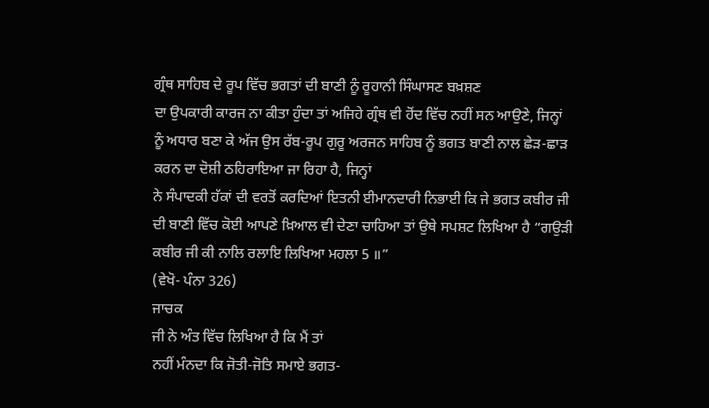ਗ੍ਰੰਥ ਸਾਹਿਬ ਦੇ ਰੂਪ ਵਿੱਚ ਭਗਤਾਂ ਦੀ ਬਾਣੀ ਨੂੰ ਰੂਹਾਨੀ ਸਿੰਘਾਸਣ ਬਖ਼ਸ਼ਣ
ਦਾ ਉਪਕਾਰੀ ਕਾਰਜ ਨਾ ਕੀਤਾ ਹੁੰਦਾ ਤਾਂ ਅਜਿਹੇ ਗ੍ਰੰਥ ਵੀ ਹੋਂਦ ਵਿੱਚ ਨਹੀਂ ਸਨ ਆਉਣੇ, ਜਿਨ੍ਹਾਂ
ਨੂੰ ਅਧਾਰ ਬਣਾ ਕੇ ਅੱਜ ਉਸ ਰੱਬ-ਰੂਪ ਗੁਰੂ ਅਰਜਨ ਸਾਹਿਬ ਨੂੰ ਭਗਤ ਬਾਣੀ ਨਾਲ ਛੇੜ-ਛਾੜ
ਕਰਨ ਦਾ ਦੋਸ਼ੀ ਠਹਿਰਾਇਆ ਜਾ ਰਿਹਾ ਹੈ, ਜਿਨ੍ਹਾਂ
ਨੇ ਸੰਪਾਦਕੀ ਹੱਕਾਂ ਦੀ ਵਰਤੋਂ ਕਰਦਿਆਂ ਇਤਨੀ ਈਮਾਨਦਾਰੀ ਨਿਭਾਈ ਕਿ ਜੇ ਭਗਤ ਕਬੀਰ ਜੀ
ਦੀ ਬਾਣੀ ਵਿੱਚ ਕੋਈ ਆਪਣੇ ਖ਼ਿਆਲ ਵੀ ਦੇਣਾ ਚਾਹਿਆ ਤਾਂ ਉਥੇ ਸਪਸ਼ਟ ਲਿਖਿਆ ਹੈ “ਗਉੜੀ
ਕਬੀਰ ਜੀ ਕੀ ਨਾਲਿ ਰਲਾਇ ਲਿਖਿਆ ਮਹਲਾ 5 ॥”
(ਵੇਖੋ- ਪੰਨਾ 326)
ਜਾਚਕ
ਜੀ ਨੇ ਅੰਤ ਵਿੱਚ ਲਿਖਿਆ ਹੈ ਕਿ ਮੈਂ ਤਾਂ
ਨਹੀਂ ਮੰਨਦਾ ਕਿ ਜੋਤੀ-ਜੋਤਿ ਸਮਾਏ ਭਗਤ-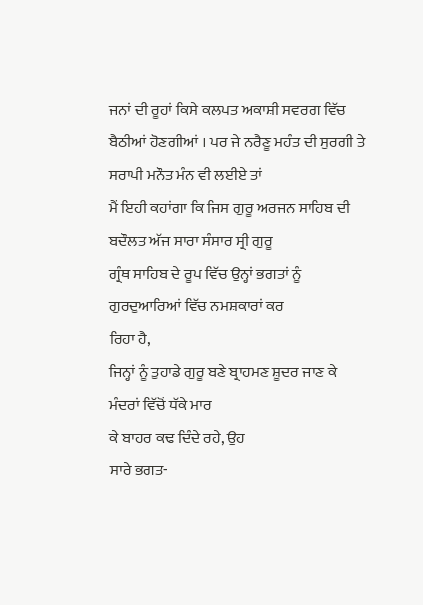ਜਨਾਂ ਦੀ ਰੂਹਾਂ ਕਿਸੇ ਕਲਪਤ ਅਕਾਸ਼ੀ ਸਵਰਗ ਵਿੱਚ
ਬੈਠੀਆਂ ਹੋਣਗੀਆਂ । ਪਰ ਜੇ ਨਰੈਣੂ ਮਹੰਤ ਦੀ ਸੁਰਗੀ ਤੇ ਸਰਾਪੀ ਮਨੌਤ ਮੰਨ ਵੀ ਲਈਏ ਤਾਂ
ਮੈਂ ਇਹੀ ਕਹਾਂਗਾ ਕਿ ਜਿਸ ਗੁਰੂ ਅਰਜਨ ਸਾਹਿਬ ਦੀ ਬਦੌਲਤ ਅੱਜ ਸਾਰਾ ਸੰਸਾਰ ਸ੍ਰੀ ਗੁਰੂ
ਗ੍ਰੰਥ ਸਾਹਿਬ ਦੇ ਰੂਪ ਵਿੱਚ ਉਨ੍ਹਾਂ ਭਗਤਾਂ ਨੂੰ ਗੁਰਦੁਆਰਿਆਂ ਵਿੱਚ ਨਮਸ਼ਕਾਰਾਂ ਕਰ
ਰਿਹਾ ਹੈ,
ਜਿਨ੍ਹਾਂ ਨੂੰ ਤੁਹਾਡੇ ਗੁਰੂ ਬਣੇ ਬ੍ਰਾਹਮਣ ਸ਼ੂਦਰ ਜਾਣ ਕੇ ਮੰਦਰਾਂ ਵਿੱਚੋਂ ਧੱਕੇ ਮਾਰ
ਕੇ ਬਾਹਰ ਕਢ ਦਿੰਦੇ ਰਹੇ, ਉਹ
ਸਾਰੇ ਭਗਤ-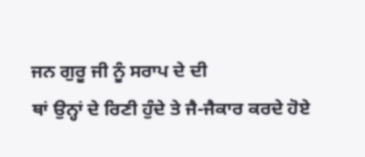ਜਨ ਗੁਰੂ ਜੀ ਨੂੰ ਸਰਾਪ ਦੇ ਦੀ
ਥਾਂ ਉਨ੍ਹਾਂ ਦੇ ਰਿਣੀ ਹੁੰਦੇ ਤੇ ਜੈ-ਜੈਕਾਰ ਕਰਦੇ ਹੋਏ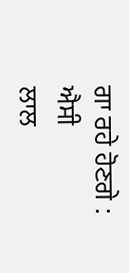ਗਾ ਰਹੇ ਹੋਣਗੇ :
ਐਸੀ
ਲਾਲ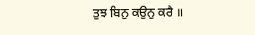ਤੁਝ ਬਿਨੁ ਕਉਨੁ ਕਰੈ ॥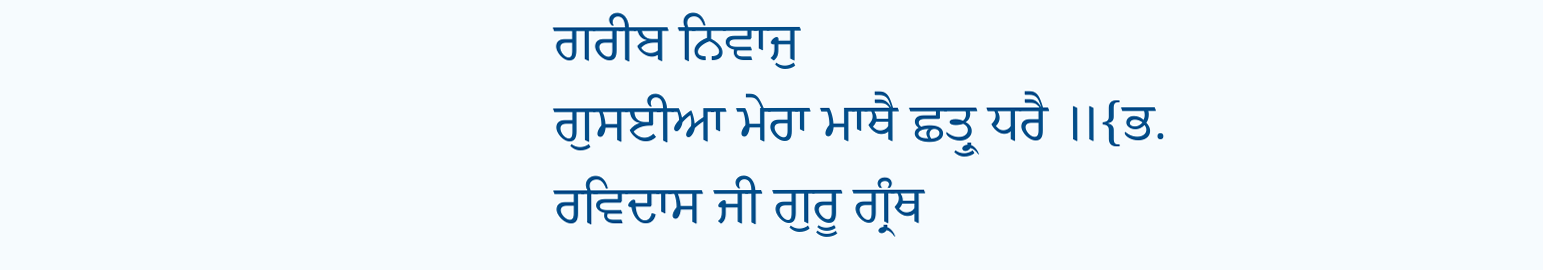ਗਰੀਬ ਨਿਵਾਜੁ
ਗੁਸਈਆ ਮੇਰਾ ਮਾਥੈ ਛਤ੍ਰੁ ਧਰੈ ॥{ਭ.
ਰਵਿਦਾਸ ਜੀ ਗੁਰੂ ਗ੍ਰੰਥ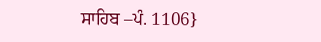ਸਾਹਿਬ –ਪੰ. 1106}